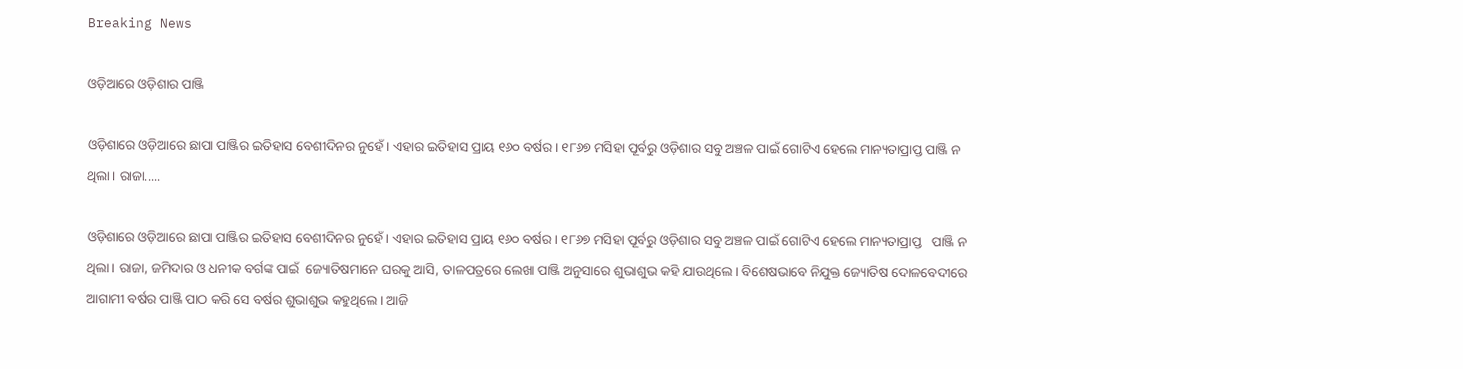Breaking News

ଓଡ଼ିଆରେ ଓଡ଼ିଶାର ପାଞ୍ଜି

ଓଡ଼ିଶାରେ ଓଡ଼ିଆରେ ଛାପା ପାଞ୍ଜିର ଇତିହାସ ବେଶୀଦିନର ନୁହେଁ। ଏହାର ଇତିହାସ ପ୍ରାୟ ୧୬୦ ବର୍ଷର। ୧୮୬୭ ମସିହା ପୂର୍ବରୁ ଓଡ଼ିଶାର ସବୁ ଅଞ୍ଚଳ ପାଇଁ ଗୋଟିଏ ହେଲେ ମାନ୍ୟତାପ୍ରାପ୍ତ ପାଞ୍ଜି ନ ଥିଲା। ରାଜା.....

ଓଡ଼ିଶାରେ ଓଡ଼ିଆରେ ଛାପା ପାଞ୍ଜିର ଇତିହାସ ବେଶୀଦିନର ନୁହେଁ। ଏହାର ଇତିହାସ ପ୍ରାୟ ୧୬୦ ବର୍ଷର। ୧୮୬୭ ମସିହା ପୂର୍ବରୁ ଓଡ଼ିଶାର ସବୁ ଅଞ୍ଚଳ ପାଇଁ ଗୋଟିଏ ହେଲେ ମାନ୍ୟତାପ୍ରାପ୍ତ   ପାଞ୍ଜି ନ ଥିଲା। ରାଜା, ଜମିଦାର ଓ ଧନୀକ ବର୍ଗଙ୍କ ପାଇଁ  ଜ୍ୟୋତିଷମାନେ ଘରକୁ ଆସି, ତାଳପତ୍ରରେ ଲେଖା ପାଞ୍ଜି ଅନୁସାରେ ଶୁଭାଶୁଭ କହି ଯାଉଥିଲେ। ବିଶେଷଭାବେ ନିଯୁକ୍ତ ଜ୍ୟୋତିଷ ଦୋଳବେଦୀରେ ଆଗାମୀ ବର୍ଷର ପାଞ୍ଜି ପାଠ କରି ସେ ବର୍ଷର ଶୁଭାଶୁଭ କହୁଥିଲେ। ଆଜି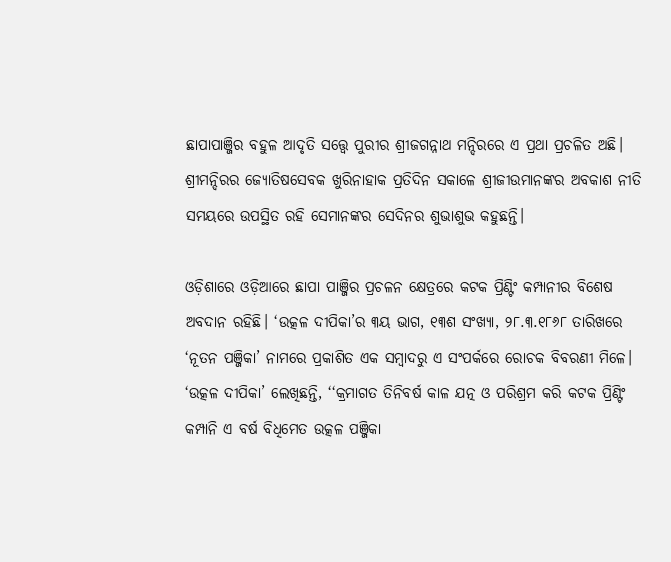ଛାପାପାଞ୍ଜିର ବହୁଳ ଆଦୃତି ସତ୍ତ୍ବେ ପୁରୀର ଶ୍ରୀଜଗନ୍ନାଥ ମନ୍ଦିରରେ ଏ ପ୍ରଥା ପ୍ରଚଳିତ ଅଛି। ଶ୍ରୀମନ୍ଦିରର ‌ଜ୍ୟୋତିଷସେବକ ଖୁରିନାହାକ ପ୍ରତିଦିନ ସକାଳେ ଶ୍ରୀଜୀଉମାନଙ୍କର ଅବକାଶ ନୀତି ସମୟରେ ଉପସ୍ଥିତ ରହି ସେମାନଙ୍କର ସେଦିନର ଶୁଭାଶୁଭ କହୁଛନ୍ତି।

ଓଡ଼ିଶାରେ ଓଡ଼ିଆରେ ଛାପା ପାଞ୍ଜିର ପ୍ରଚଳନ କ୍ଷେତ୍ରରେ କଟକ ପ୍ରିଣ୍ଟିଂ କମ୍ପାନୀର ବିଶେଷ ଅବଦାନ ରହିଛି। ‘ଉତ୍କଳ ଦୀପିକା’ର ୩ୟ ଭାଗ, ୧୩ଶ ସଂଖ୍ୟା, ୨୮.୩.୧୮୬୮ ତାରିଖରେ ‘ନୂତନ ପଞ୍ଜିକା’ ନାମରେ ପ୍ରକାଶିତ ଏକ ସମ୍ବାଦରୁ ଏ ସଂପର୍କରେ ରୋଚକ ବିବରଣୀ ମିଳେ। ‘ଉତ୍କଳ ଦୀପିକା’ ଲେଖିଛନ୍ତି, ‘‘କ୍ରମାଗତ ତିନିବର୍ଷ କାଳ ଯତ୍ନ ଓ ପରିଶ୍ରମ କରି କଟକ ପ୍ରିଣ୍ଟିଂ କମ୍ପାନି ଏ ବର୍ଷ ବିଧିମ‌େତ ଉତ୍କଳ ପଞ୍ଜିକା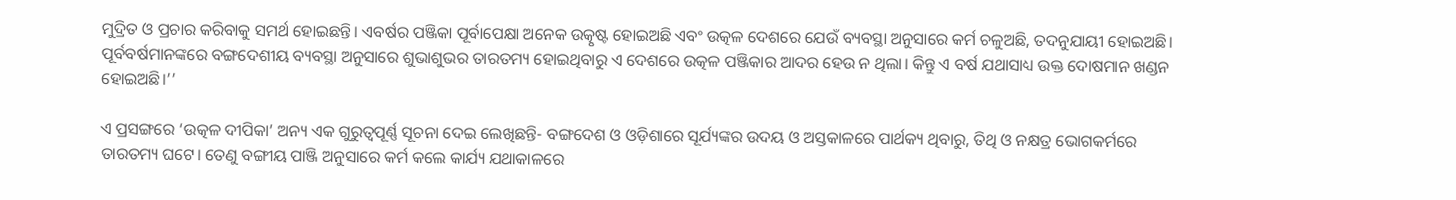ମୁଦ୍ରିତ ଓ ପ୍ରଚାର କରିବାକୁ ସମର୍ଥ ହୋଇଛନ୍ତି। ଏବର୍ଷର ପଞ୍ଜିକା ପୂର୍ବାପେକ୍ଷା ଅନେକ ଉତ୍କୃଷ୍ଟ ହୋଇଅଛି ଏବଂ ଉତ୍କଳ ଦେଶରେ ଯେଉଁ ବ୍ୟବସ୍ଥା ଅନୁସାରେ କର୍ମ ଚଳୁଅଛି, ତଦନୁଯାୟୀ ହୋଇଅଛି। ପୂର୍ବବର୍ଷମାନଙ୍କରେ ବଙ୍ଗଦେଶୀୟ ବ୍ୟବସ୍ଥା ଅନୁସାରେ ଶୁଭାଶୁଭର ତାରତମ୍ୟ ହୋଇଥିବାରୁ ଏ ଦେଶରେ ଉତ୍କଳ ପଞ୍ଜିକାର ଆଦର ହେଉ ନ ଥିଲା। କିନ୍ତୁ ଏ ବର୍ଷ ଯଥାସାଧ୍ୟ ଉକ୍ତ ଦୋଷମାନ ଖଣ୍ଡନ ହୋଇଅଛି।’’

ଏ ପ୍ରସଙ୍ଗରେ ‘ଉତ୍କଳ ଦୀପିକା’ ଅନ୍ୟ ଏକ ଗୁରୁତ୍ବପୂର୍ଣ୍ଣ ସୂଚନା ଦେଇ ଲେଖିଛନ୍ତି- ବଙ୍ଗଦେଶ ଓ ଓଡ଼ିଶାରେ ସୂର୍ଯ୍ୟଙ୍କର ଉଦୟ ଓ ଅସ୍ତକାଳରେ ପାର୍ଥକ୍ୟ ଥିବାରୁ, ତିଥି ଓ ନକ୍ଷତ୍ର ଭୋଗକର୍ମରେ ତାରତମ୍ୟ ଘଟେ। ତେଣୁ ବଙ୍ଗୀୟ ପାଞ୍ଜି ଅନୁସାରେ କର୍ମ କଲେ କାର୍ଯ୍ୟ ଯଥାକାଳରେ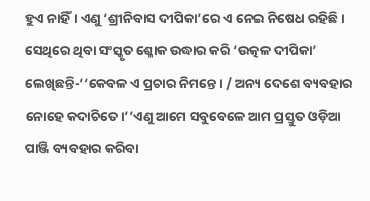ହୁଏ ନାହିଁ। ଏଣୁ ‘ଶ୍ରୀନିବାସ ଦୀପିକା’ରେ ଏ ନେଇ ନିଷେଧ ରହିଛି। ସେଥିରେ ଥିବା ସଂସ୍କୃତ ଶ୍ଳୋକ ଉଦ୍ଧାର କରି ‘ଉତ୍କଳ ଦୀପିକା’ ଲେଖିଛନ୍ତି-‘‘କେବଳ ଏ ପ୍ରଚାର ନିମନ୍ତେ। / ଅନ୍ୟ ଦେଶେ ବ୍ୟବହାର ନୋହେ କଦାଚିତେ।’’ଏଣୁ ଆମେ ସବୁବେଳେ ଆମ ପ୍ରସ୍ତୁତ ଓଡ଼ିଆ ପାଞ୍ଜି ବ୍ୟବହାର କରିବା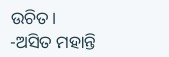ଉଚିତ।
-ଅସିତ ମହାନ୍ତି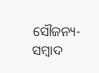ସୌଜନ୍ୟ-ସମ୍ୱାଦ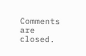Comments are closed.